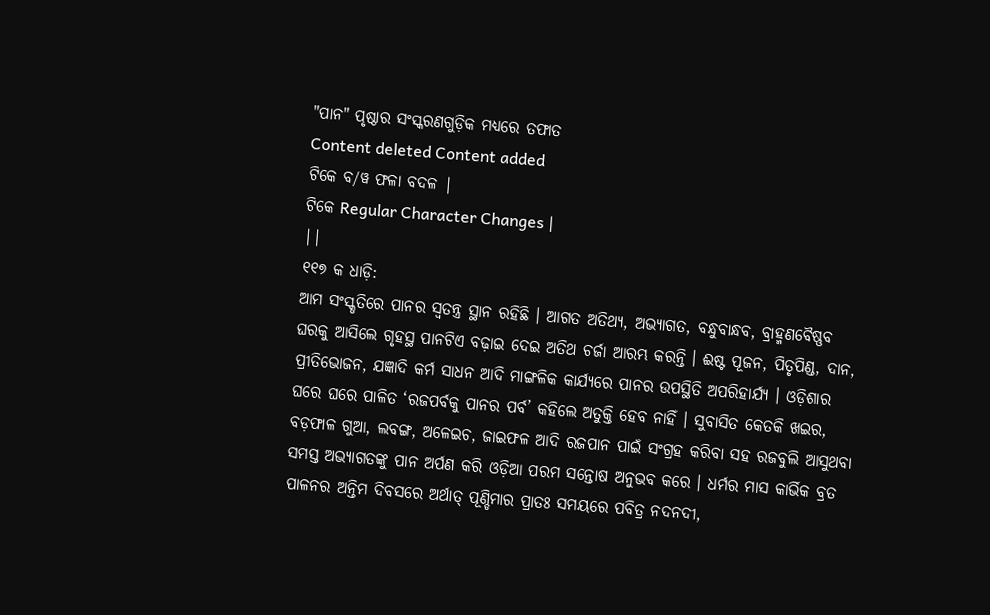"ପାନ" ପୃଷ୍ଠାର ସଂସ୍କରଣଗୁଡ଼ିକ ମଧ୍ୟରେ ତଫାତ
Content deleted Content added
ଟିକେ ବ/ୱ ଫଳା ବଦଳ |
ଟିକେ Regular Character Changes |
||
୧୧୭ କ ଧାଡ଼ି:
ଆମ ସଂସ୍କୃତିରେ ପାନର ସ୍ୱତନ୍ତ୍ର ସ୍ଥାନ ରହିଛି । ଆଗତ ଅତିଥ୍ୟ, ଅଭ୍ୟାଗତ, ବନ୍ଧୁବାନ୍ଧବ, ବ୍ରାହ୍ମଣବୈଷ୍ଣବ ଘରକୁ ଆସିଲେ ଗୃହସ୍ଥ ପାନଟିଏ ବଢ଼ାଇ ଦେଇ ଅତିଥ ଚର୍ଜା ଆରମ୍ଭ କରନ୍ତି । ଈଷ୍ଟ ପୂଜନ, ପିତୃପିଣ୍ଡ, ଦାନ, ପ୍ରୀତିଭୋଜନ, ଯଜ୍ଞାଦି କର୍ମ ସାଧନ ଆଦି ମାଙ୍ଗଳିକ କାର୍ଯ୍ୟରେ ପାନର ଉପସ୍ଥିତି ଅପରିହାର୍ଯ୍ୟ । ଓଡ଼ିଶାର ଘରେ ଘରେ ପାଳିତ ‘ରଜପର୍ବକୁ ପାନର ପର୍ବ’ କହିଲେ ଅତୁକ୍ତି ହେବ ନାହିଁ । ସୁବାସିତ କେତକି ଖଇର, ବଡ଼ଫାଳ ଗୁଆ, ଲବଙ୍ଗ, ଅଳେଇଚ, ଜାଇଫଳ ଆଦି ରଜପାନ ପାଇଁ ସଂଗ୍ରହ କରିବା ସହ ରଜବୁଲି ଆସୁଥବା ସମସ୍ତ ଅଭ୍ୟାଗତଙ୍କୁ ପାନ ଅର୍ପଣ କରି ଓଡ଼ିଆ ପରମ ସନ୍ତୋଷ ଅନୁଭବ କରେ । ଧର୍ମର ମାସ କାର୍ଭିକ ବ୍ରତ ପାଳନର ଅନ୍ତିମ ଦିବସରେ ଅର୍ଥାତ୍ ପୂଣ୍ଡିମାର ପ୍ରାତଃ ସମୟରେ ପବିତ୍ର ନଦନଦୀ,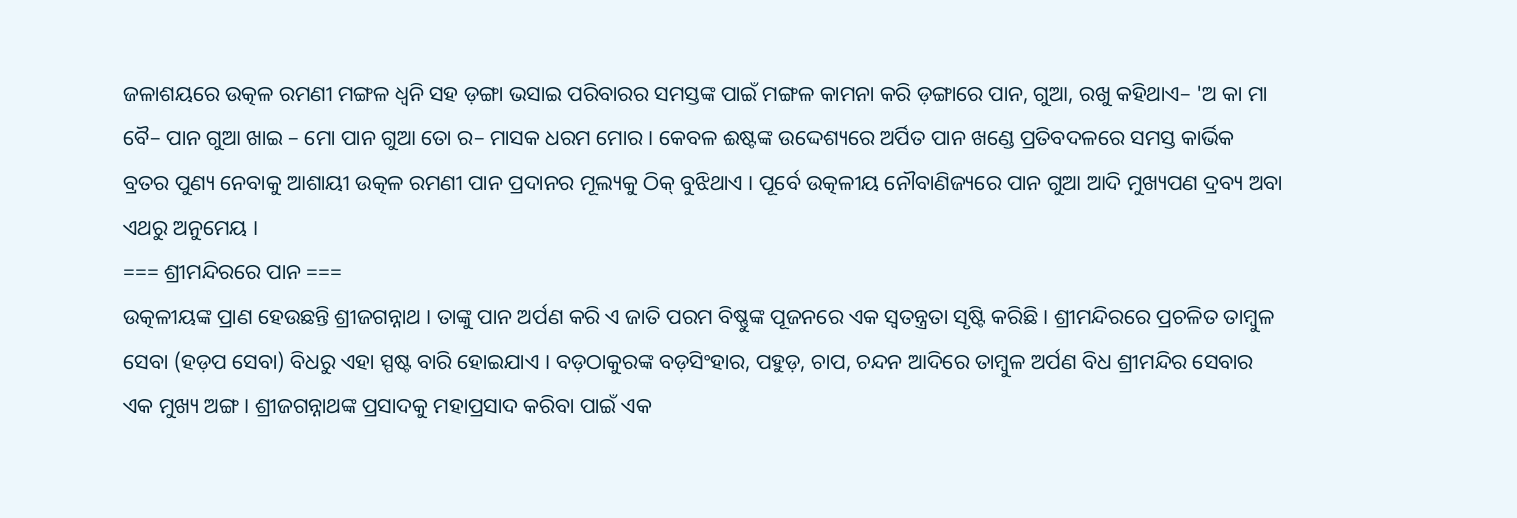ଜଳାଶୟରେ ଉତ୍କଳ ରମଣୀ ମଙ୍ଗଳ ଧ୍ୱନି ସହ ଡ଼ଙ୍ଗା ଭସାଇ ପରିବାରର ସମସ୍ତଙ୍କ ପାଇଁ ମଙ୍ଗଳ କାମନା କରି ଡ଼ଙ୍ଗାରେ ପାନ, ଗୁଆ, ରଖୁ କହିଥାଏ– 'ଅ କା ମା ବୈ– ପାନ ଗୁଆ ଖାଇ – ମୋ ପାନ ଗୁଆ ତୋ ର– ମାସକ ଧରମ ମୋର । କେବଳ ଈଷ୍ଟଙ୍କ ଉଦ୍ଦେଶ୍ୟରେ ଅର୍ପିତ ପାନ ଖଣ୍ଡେ ପ୍ରତିବଦଳରେ ସମସ୍ତ କାର୍ଭିକ ବ୍ରତର ପୁଣ୍ୟ ନେବାକୁ ଆଶାୟୀ ଉତ୍କଳ ରମଣୀ ପାନ ପ୍ରଦାନର ମୂଲ୍ୟକୁ ଠିକ୍ ବୁଝିଥାଏ । ପୂର୍ବେ ଉତ୍କଳୀୟ ନୌବାଣିଜ୍ୟରେ ପାନ ଗୁଆ ଆଦି ମୁଖ୍ୟପଣ ଦ୍ରବ୍ୟ ଅବା ଏଥରୁ ଅନୁମେୟ ।
=== ଶ୍ରୀମନ୍ଦିରରେ ପାନ ===
ଉତ୍କଳୀୟଙ୍କ ପ୍ରାଣ ହେଉଛନ୍ତି ଶ୍ରୀଜଗନ୍ନାଥ । ତାଙ୍କୁ ପାନ ଅର୍ପଣ କରି ଏ ଜାତି ପରମ ବିଷ୍ଣୁଙ୍କ ପୂଜନରେ ଏକ ସ୍ୱତନ୍ତ୍ରତା ସୃଷ୍ଟି କରିଛି । ଶ୍ରୀମନ୍ଦିରରେ ପ୍ରଚଳିତ ତାମ୍ବୁଳ ସେବା (ହଡ଼ପ ସେବା) ବିଧରୁ ଏହା ସ୍ପଷ୍ଟ ବାରି ହୋଇଯାଏ । ବଡ଼ଠାକୁରଙ୍କ ବଡ଼ସିଂହାର, ପହୁଡ଼, ଚାପ, ଚନ୍ଦନ ଆଦିରେ ତାମ୍ବୁଳ ଅର୍ପଣ ବିଧ ଶ୍ରୀମନ୍ଦିର ସେବାର ଏକ ମୁଖ୍ୟ ଅଙ୍ଗ । ଶ୍ରୀଜଗନ୍ନାଥଙ୍କ ପ୍ରସାଦକୁ ମହାପ୍ରସାଦ କରିବା ପାଇଁ ଏକ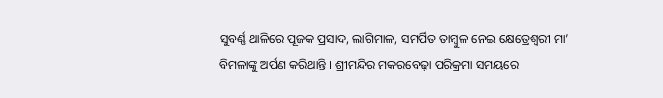ସୁବର୍ଣ୍ଣ ଥାଳିରେ ପୂଜକ ପ୍ରସାଦ, ଲାଗିମାଳ, ସମର୍ପିତ ତାମ୍ବୁଳ ନେଇ କ୍ଷେତ୍ରେଶ୍ୱରୀ ମା’ ବିମଳାଙ୍କୁ ଅର୍ପଣ କରିଥାନ୍ତି । ଶ୍ରୀମନ୍ଦିର ମକରବେଢ଼ା ପରିକ୍ରମା ସମୟରେ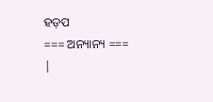ହଡ଼ପ
=== ଅନ୍ୟାନ୍ୟ ===
|